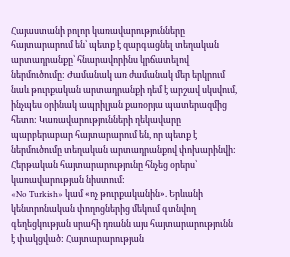Հայաստանի բոլոր կառավարությունները հայտարարում են՝ պետք է զարգացնել տեղական արտադրանքը՝ հնարավորինս կրճատելով ներմուծումը: Ժամանակ առ ժամանակ մեր երկրում նաև թուրքական արտադրանքի դեմ է արշավ սկսվում, ինչպես օրինակ ապրիլյան քառօրյա պատերազմից հետո: Կառավարությունների ղեկավարը պարբերաբար հայտարարում են, որ պետք է ներմուծումը տեղական արտադրանքով փոխարինվի: Հերթական հայտարարությունը հնչեց օրերս՝ կառավարության նիստում:
«No Turkish» կամ «ոչ թուրքականին». Երևանի կենտրոնական փողոցներից մեկում գտնվող գեղեցկության սրահի դռանն այս հայտարարությունն է փակցված: Հայտարարության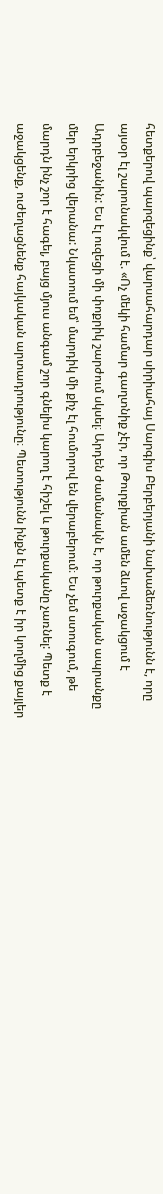հետքերով պարզեցինք՝ վարսահարդար սիրիահայ Սարգիս Բերբերյանի նախաձեռնությունն է, որը այսօր էլ շարունակվում է. «Ոչ մեկի համար գաղտնիք չէր, որ Թուրքիան ամեն ձևով աջակցում է Ադրբեջանին: Ես էլ ուզեցի մի փոքրիկ շարժում սկսել։ Արդեն ժամանակն է, որ թուրքական ապրանքը մեր երկրից վերանա: Նկատում եմ՝ մարդիկ մի քիչ էլ հումորով են վերաբերում։ Ես չեմ ստուգում, թե մարդն ինչ շոր է հագել, բայց մյուս անգամ շոր գնելիս կարող է հիշել և թուրքականը չառնել: Պետք է աջակցենք, ուժեղացնենք հայկական արտադրությունը։ Պետությունն ինքն էլ պետք է իր կողմից քայլեր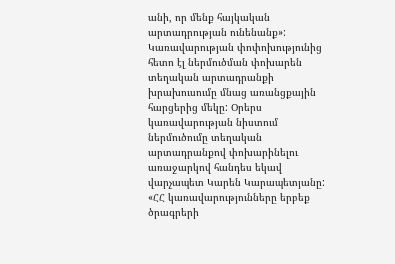անի, որ մենք հայկական արտադրության ունենանք»:
Կառավարության փոփոխությունից հետո էլ ներմուծման փոխարեն տեղական արտադրանքի խրախուսումը մնաց առանցքային հարցերից մեկը: Օրերս կառավարության նիստում ներմուծումը տեղական արտադրանքով փոխարինելու առաջարկով հանդես եկավ վարչապետ Կարեն Կարապետյանը:
«ՀՀ կառավարությունները երբեք ծրագրերի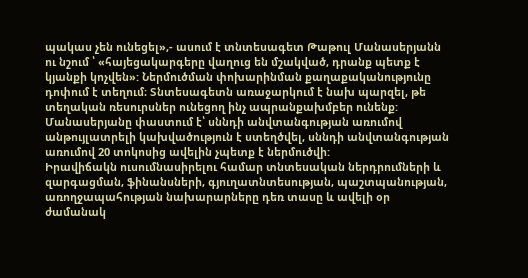պակաս չեն ունեցել»,- ասում է տնտեսագետ Թաթուլ Մանասերյանն ու նշում ՝ «հայեցակարգերը վաղուց են մշակված, դրանք պետք է կյանքի կոչվեն»: Ներմուծման փոխարինման քաղաքականությունը դոփում է տեղում։ Տնտեսագետն առաջարկում է նախ պարզել, թե տեղական ռեսուրսներ ունեցող ինչ ապրանքախմբեր ունենք:
Մանասերյանը փաստում է՝ սննդի անվտանգության առումով անթույլատրելի կախվածություն է ստեղծվել, սննդի անվտանգության առումով 20 տոկոսից ավելին չպետք է ներմուծվի:
Իրավիճակն ուսումնասիրելու համար տնտեսական ներդրումների և զարգացման, ֆինանսների, գյուղատնտեսության, պաշտպանության, առողջապահության նախարարները դեռ տասը և ավելի օր ժամանակ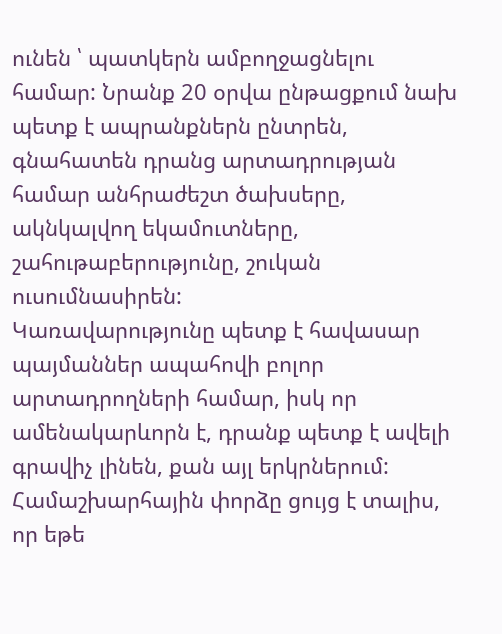ունեն ՝ պատկերն ամբողջացնելու համար: Նրանք 20 օրվա ընթացքում նախ պետք է ապրանքներն ընտրեն, գնահատեն դրանց արտադրության համար անհրաժեշտ ծախսերը, ակնկալվող եկամուտները, շահութաբերությունը, շուկան ուսումնասիրեն:
Կառավարությունը պետք է հավասար պայմաններ ապահովի բոլոր արտադրողների համար, իսկ որ ամենակարևորն է, դրանք պետք է ավելի գրավիչ լինեն, քան այլ երկրներում: Համաշխարհային փորձը ցույց է տալիս, որ եթե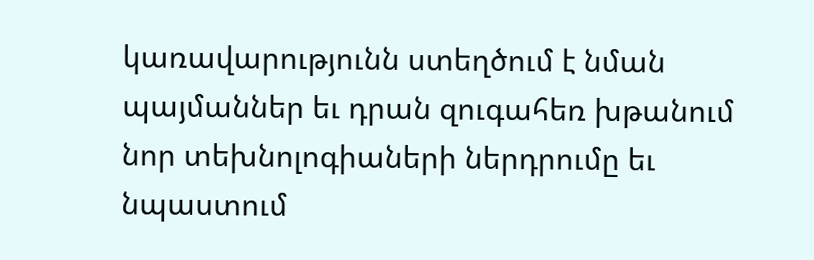կառավարությունն ստեղծում է նման պայմաններ եւ դրան զուգահեռ խթանում նոր տեխնոլոգիաների ներդրումը եւ նպաստում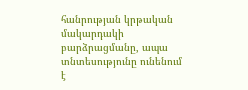հանրության կրթական մակարդակի բարձրացմանը, ապա տնտեսությունը ունենում է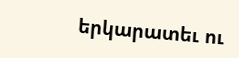երկարատեւ ու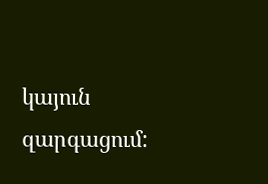կայուն զարգացում: